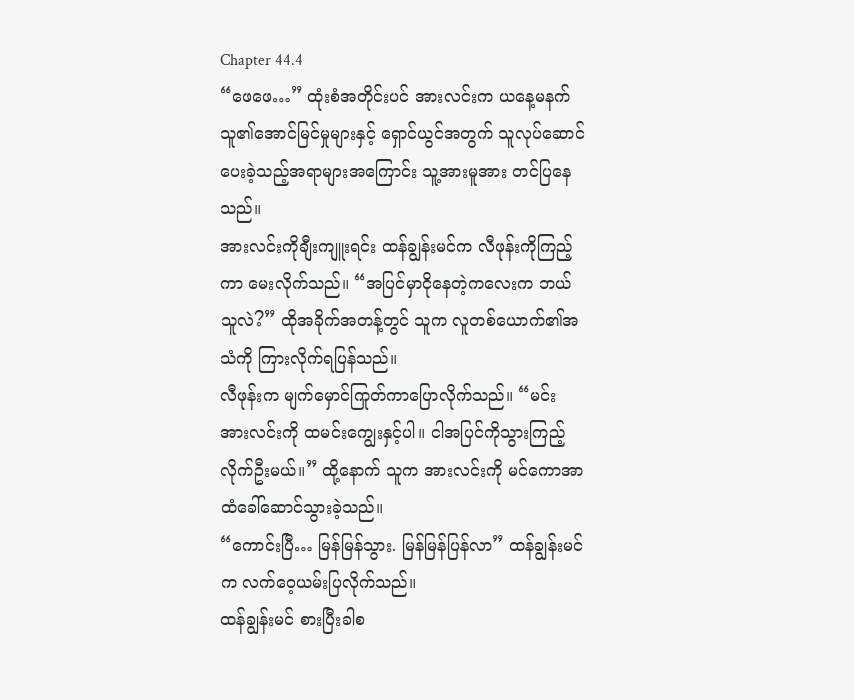Chapter 44.4
“ဖေဖေ…” ထုံးစံအတိုင်းပင် အားလင်းက ယနေ့မနက် သူ၏အောင်မြင်မှုများနှင့် ရှောင်ယွင်အတွက် သူလုပ်ဆောင်ပေးခဲ့သည့်အရာများအကြောင်း သူ့အားမူအား တင်ပြနေသည်။
အားလင်းကိုချီးကျူးရင်း ထန်ချွန်းမင်က လီဖုန်းကိုကြည့်ကာ မေးလိုက်သည်။ “အပြင်မှာငိုနေတဲ့ကလေးက ဘယ်သူလဲ?” ထိုအခိုက်အတန့်တွင် သူက လူတစ်ယောက်၏အသံကို ကြားလိုက်ရပြန်သည်။
လီဖုန်းက မျက်မှောင်ကြုတ်ကာပြောလိုက်သည်။ “မင်း အားလင်းကို ထမင်းကျွေးနှင့်ပါ။ ငါအပြင်ကိုသွားကြည့်လိုက်ဦးမယ်။” ထို့နောက် သူက အားလင်းကို မင်ကောအာထံခေါ်ဆောင်သွားခဲ့သည်။
“ကောင်းပြီ… မြန်မြန်သွား. မြန်မြန်ပြန်လာ” ထန်ချွန်းမင်က လက်ဝေ့ယမ်းပြလိုက်သည်။
ထန်ချွန်းမင် စားပြီးခါစ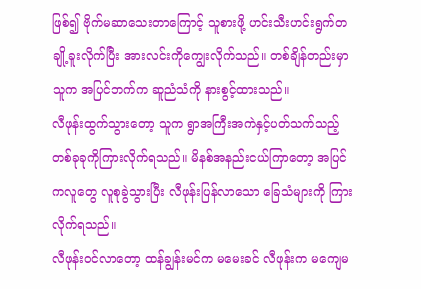ဖြစ်၍ ဗိုက်မဆာသေးတာကြောင့် သူစားဖို့ ဟင်းသီးဟင်းရွက်တချို့ခူးလိုက်ပြီး အားလင်းကိုကျွေးလိုက်သည်။ တစ်ချိန်တည်းမှာ သူက အပြင်ဘက်က ဆူညံသံကို နားစွင့်ထားသည်။
လီဖုန်းထွက်သွားတော့ သူက ရွာအကြီးအကဲနှင့်ပတ်သက်သည့် တစ်ခုခုကိုကြားလိုက်ရသည်။ မိနစ်အနည်းငယ်ကြာတော့ အပြင်ကလူတွေ လူစုခွဲသွားပြီး လီဖုန်းပြန်လာသော ခြေသံများကို ကြားလိုက်ရသည်။
လီဖုန်းဝင်လာတော့ ထန်ချွန်းမင်က မမေးခင် လီဖုန်းက မကျေမ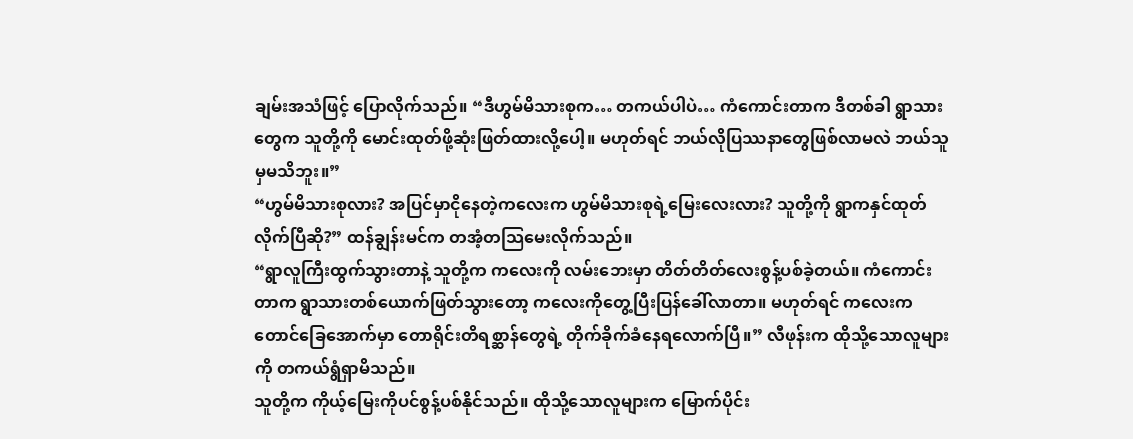ချမ်းအသံဖြင့် ပြောလိုက်သည်။ “ဒီဟွမ်မိသားစုက… တကယ်ပါပဲ… ကံကောင်းတာက ဒီတစ်ခါ ရွာသားတွေက သူတို့ကို မောင်းထုတ်ဖို့ဆုံးဖြတ်ထားလို့ပေါ့။ မဟုတ်ရင် ဘယ်လိုပြဿနာတွေဖြစ်လာမလဲ ဘယ်သူမှမသိဘူး။”
“ဟွမ်မိသားစုလား? အပြင်မှာငိုနေတဲ့ကလေးက ဟွမ်မိသားစုရဲ့မြေးလေးလား? သူတို့ကို ရွာကနှင်ထုတ်လိုက်ပြီဆို?” ထန်ချွန်းမင်က တအံ့တသြမေးလိုက်သည်။
“ရွာလူကြီးထွက်သွားတာနဲ့ သူတို့က ကလေးကို လမ်းဘေးမှာ တိတ်တိတ်လေးစွန့်ပစ်ခဲ့တယ်။ ကံကောင်းတာက ရွာသားတစ်ယောက်ဖြတ်သွားတော့ ကလေးကိုတွေ့ပြီးပြန်ခေါ်လာတာ။ မဟုတ်ရင် ကလေးက တောင်ခြေအောက်မှာ တောရိုင်းတိရစ္ဆာန်တွေရဲ့ တိုက်ခိုက်ခံနေရလောက်ပြီ။” လီဖုန်းက ထိုသို့သောလူများကို တကယ်ရွံရှာမိသည်။
သူတို့က ကိုယ့်မြေးကိုပင်စွန့်ပစ်နိုင်သည်။ ထိုသို့သောလူများက မြောက်ပိုင်း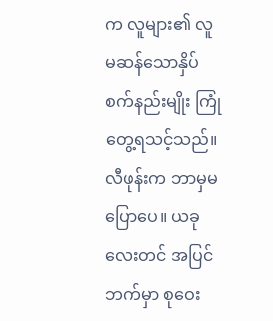က လူများ၏ လူမဆန်သောနှိပ်စက်နည်းမျိုး ကြုံတွေ့ရသင့်သည်။
လီဖုန်းက ဘာမှမပြောပေ။ ယခုလေးတင် အပြင်ဘက်မှာ စုဝေး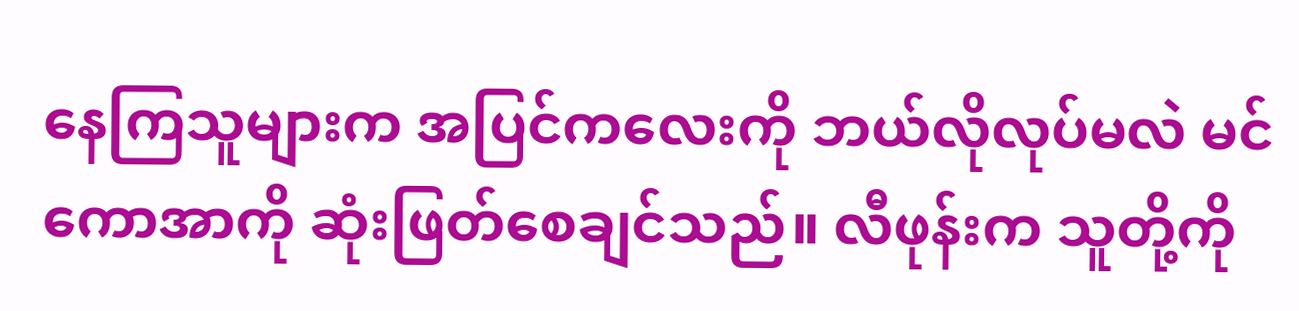နေကြသူများက အပြင်ကလေးကို ဘယ်လိုလုပ်မလဲ မင်ကောအာကို ဆုံးဖြတ်စေချင်သည်။ လီဖုန်းက သူတို့ကို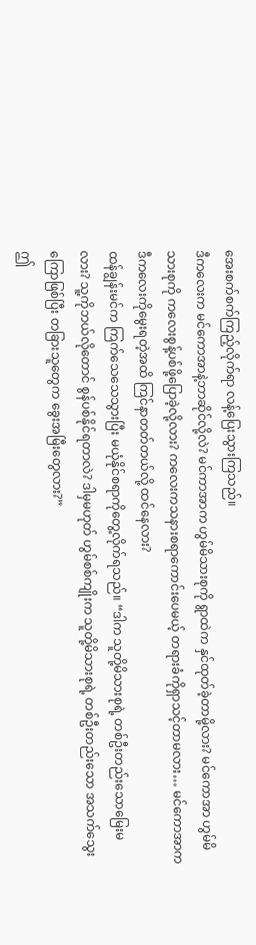အေးစက်စက်ကြည့်လိုက်ရာ လန့်ပြေးသွားကြသည်။
ဒီကလေးက မင်ကောအာနဲ့ဘာဆိုင်လို့လဲ? မင်ကာအာက ဟွမ်မိသားစုကို ရွာထဲက နှင်ထုတ်ခဲ့တာမို့လား? မင်ကောအာ ဟွမ်မိသားစုကို ကလေးစွန့်ပစ်ဖို့ပြောခဲ့လို့လား? ကလေးကသနားစရာကောင်းပေမယ့် တရားခံကိုရှာသင့်တာမလား… မင်ကောအာက ဒီကလေးကိုမွေးရတဲ့အထိ ကြင်နာတတ်တယ်လို့ ထင်နေလား?
ထန်ချွန်းမင်က ကြက်သေသေသွားပြီး မယုံနိုင်စရာကိုတွေ့လိုက်ရသည်။ “ဒါက သူတို့မိသားစုရဲ့ တစ်ဦးတည်းသောမြေးမလား? သူ့ကိုဘယ်လိုတောင် စွန်ပစ်နိုင်ရတာလဲ? ဒါမှမဟုတ် ဟွမ်စစ်ကျိုးက သူတို့မိသားစုရဲ့ တစ်ဦးတည်းသော အသက်သွေးကြောဖြစ်ပြီး တခြားသူတွေက ခွေးအမြီးတွေလား?”
ဤ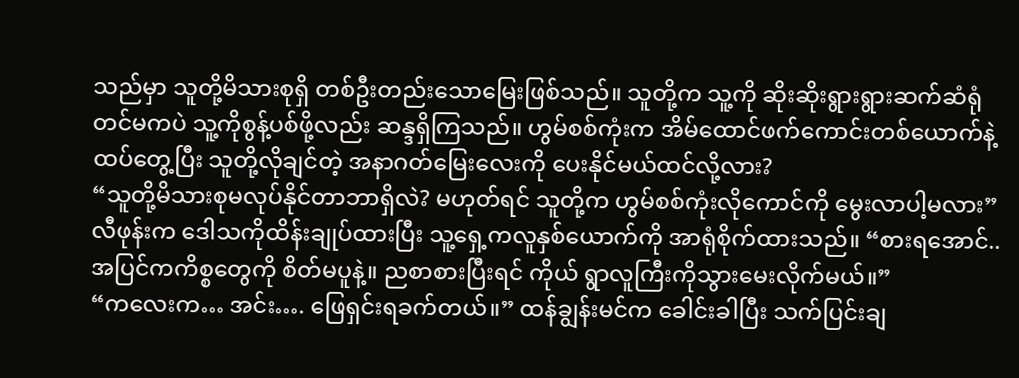သည်မှာ သူတို့မိသားစုရှိ တစ်ဦးတည်းသောမြေးဖြစ်သည်။ သူတို့က သူ့ကို ဆိုးဆိုးရွားရွားဆက်ဆံရုံတင်မကပဲ သူ့ကိုစွန့်ပစ်ဖို့လည်း ဆန္ဒရှိကြသည်။ ဟွမ်စစ်ကုံးက အိမ်ထောင်ဖက်ကောင်းတစ်ယောက်နဲ့ ထပ်တွေ့ပြီး သူတို့လိုချင်တဲ့ အနာဂတ်မြေးလေးကို ပေးနိုင်မယ်ထင်လို့လား?
“သူတို့မိသားစုမလုပ်နိုင်တာဘာရှိလဲ? မဟုတ်ရင် သူတို့က ဟွမ်စစ်ကုံးလိုကောင်ကို မွေးလာပါ့မလား” လီဖုန်းက ဒေါသကိုထိန်းချုပ်ထားပြီး သူ့ရှေ့ကလူနှစ်ယောက်ကို အာရုံစိုက်ထားသည်။ “စားရအောင်.. အပြင်ကကိစ္စတွေကို စိတ်မပူနဲ့။ ညစာစားပြီးရင် ကိုယ် ရွာလူကြီးကိုသွားမေးလိုက်မယ်။”
“ကလေးက… အင်း…. ဖြေရှင်းရခက်တယ်။” ထန်ချွန်းမင်က ခေါင်းခါပြီး သက်ပြင်းချ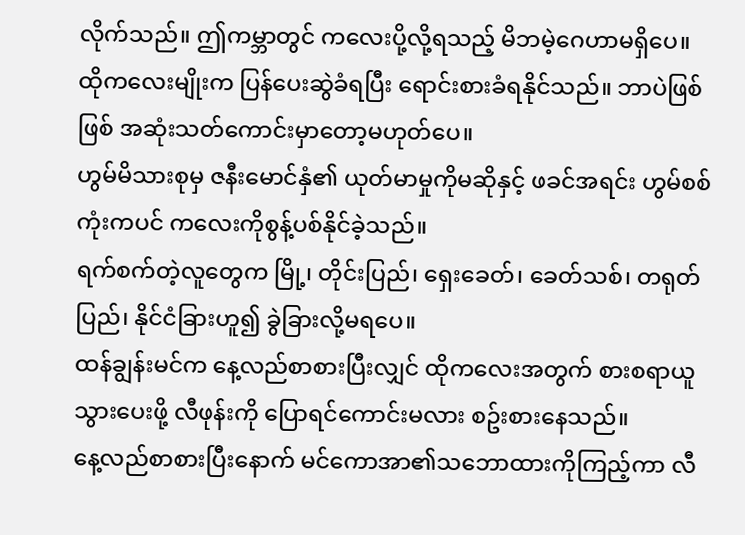လိုက်သည်။ ဤကမ္ဘာတွင် ကလေးပို့လို့ရသည့် မိဘမဲ့ဂေဟာမရှိပေ။ ထိုကလေးမျိုးက ပြန်ပေးဆွဲခံရပြီး ရောင်းစားခံရနိုင်သည်။ ဘာပဲဖြစ်ဖြစ် အဆုံးသတ်ကောင်းမှာတော့မဟုတ်ပေ။
ဟွမ်မိသားစုမှ ဇနီးမောင်နှံ၏ ယုတ်မာမှုကိုမဆိုနှင့် ဖခင်အရင်း ဟွမ်စစ်ကုံးကပင် ကလေးကိုစွန့်ပစ်နိုင်ခဲ့သည်။
ရက်စက်တဲ့လူတွေက မြို့၊ တိုင်းပြည်၊ ရှေးခေတ်၊ ခေတ်သစ်၊ တရုတ်ပြည်၊ နိုင်ငံခြားဟူ၍ ခွဲခြားလို့မရပေ။
ထန်ချွန်းမင်က နေ့လည်စာစားပြီးလျှင် ထိုကလေးအတွက် စားစရာယူသွားပေးဖို့ လီဖုန်းကို ပြောရင်ကောင်းမလား စဥ်းစားနေသည်။
နေ့လည်စာစားပြီးနောက် မင်ကောအာ၏သဘောထားကိုကြည့်ကာ လီ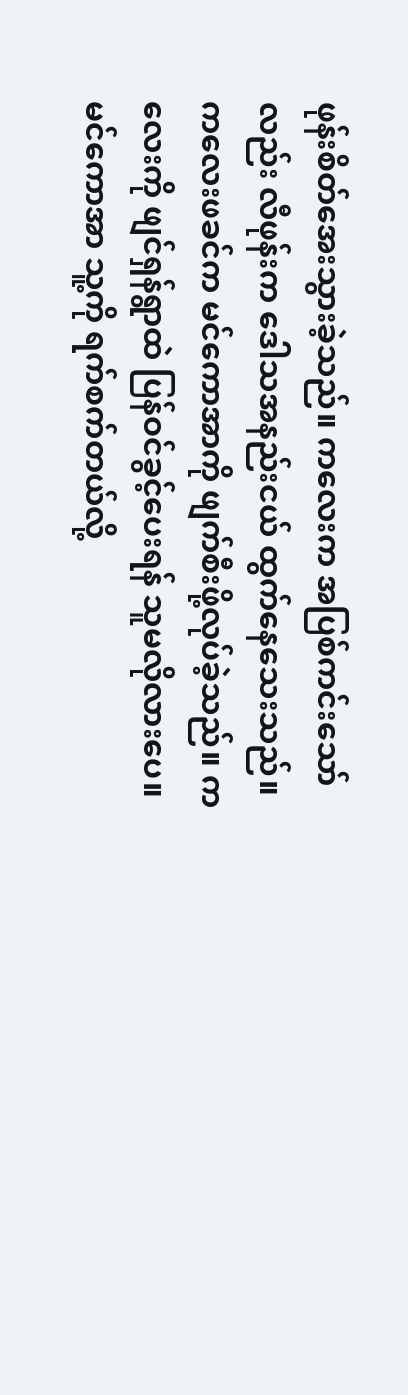ဖုန်းစိတ်အေးသွားခဲ့သည်။ ကလေးက အပြစ်ကင်းသော်လည်း လီဖုန်းက ဒေါသအနည်းငယ် ထွက်နေသေးသည်။ ကလေးဖခင်က မင်ကောအာကို ဖျက်စီးဖို့လုပ်ခဲ့သည်။ ကလေးကို ဖျင်ရှန်ရွာထဲ ပြန်ဝင်ခွင့်ပေးရန် သူမလိုလားပေ။ မင်ကောအာ သူ့ကို ရက်စက်တယ်လို့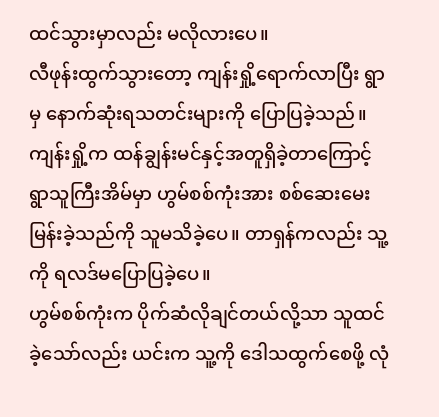ထင်သွားမှာလည်း မလိုလားပေ။
လီဖုန်းထွက်သွားတော့ ကျန်းရှို့ရောက်လာပြီး ရွာမှ နောက်ဆုံးရသတင်းများကို ပြောပြခဲ့သည်။
ကျန်းရှို့က ထန်ချွန်းမင်နှင့်အတူရှိခဲ့တာကြောင့် ရွာသူကြီးအိမ်မှာ ဟွမ်စစ်ကုံးအား စစ်ဆေးမေးမြန်းခဲ့သည်ကို သူမသိခဲ့ပေ။ တာရှန်ကလည်း သူ့ကို ရလဒ်မပြောပြခဲ့ပေ။
ဟွမ်စစ်ကုံးက ပိုက်ဆံလိုချင်တယ်လို့သာ သူထင်ခဲ့သော်လည်း ယင်းက သူ့ကို ဒေါသထွက်စေဖို့ လုံ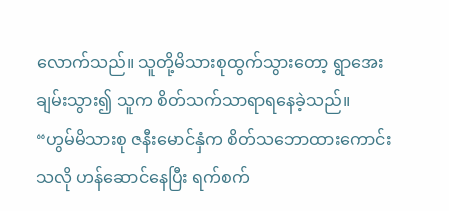လောက်သည်။ သူတို့မိသားစုထွက်သွားတော့ ရွာအေးချမ်းသွား၍ သူက စိတ်သက်သာရာရနေခဲ့သည်။
“ဟွမ်မိသားစု ဇနီးမောင်နှံက စိတ်သဘောထားကောင်းသလို ဟန်ဆောင်နေပြီး ရက်စက်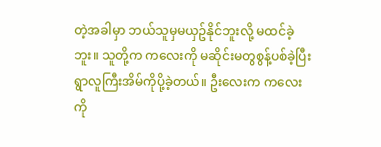တဲ့အခါမှာ ဘယ်သူမှမယှဥ်နိုင်ဘူးလို့ မထင်ခဲ့ဘူး။ သူတို့က ကလေးကို မဆိုင်းမတွစွန့်ပစ်ခဲ့ပြီး ရွာလူကြီးအိမ်ကိုပို့ခဲ့တယ်။ ဦးလေးက ကလေးကို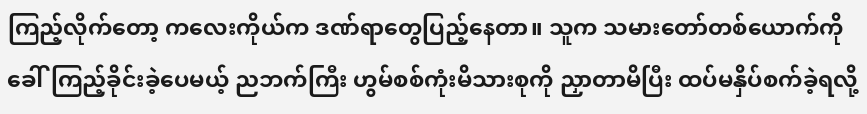ကြည့်လိုက်တော့ ကလေးကိုယ်က ဒဏ်ရာတွေပြည့်နေတာ။ သူက သမားတော်တစ်ယောက်ကို ခေါ်ကြည့်ခိုင်းခဲ့ပေမယ့် ညဘက်ကြီး ဟွမ်စစ်ကုံးမိသားစုကို ညှာတာမိပြီး ထပ်မနှိပ်စက်ခဲ့ရလို့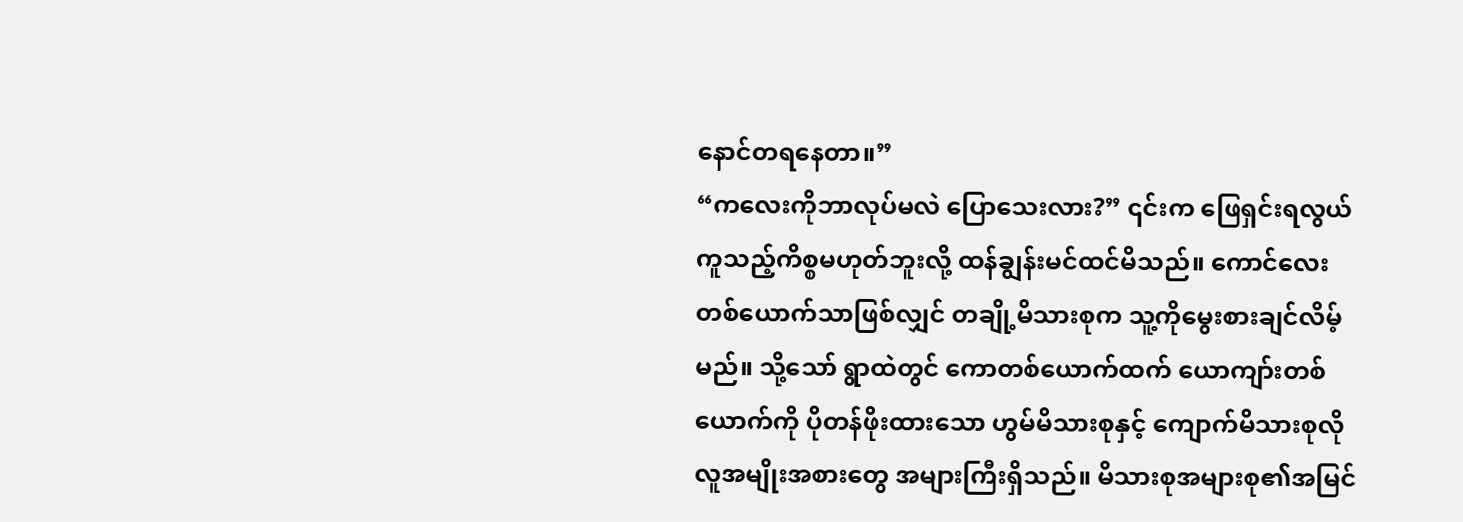နောင်တရနေတာ။”
“ကလေးကိုဘာလုပ်မလဲ ပြောသေးလား?” ၎င်းက ဖြေရှင်းရလွယ်ကူသည့်ကိစ္စမဟုတ်ဘူးလို့ ထန်ချွန်းမင်ထင်မိသည်။ ကောင်လေးတစ်ယောက်သာဖြစ်လျှင် တချို့မိသားစုက သူ့ကိုမွေးစားချင်လိမ့်မည်။ သို့သော် ရွာထဲတွင် ကောတစ်ယောက်ထက် ယောကျာ်းတစ်ယောက်ကို ပိုတန်ဖိုးထားသော ဟွမ်မိသားစုနှင့် ကျောက်မိသားစုလို လူအမျိုးအစားတွေ အများကြီးရှိသည်။ မိသားစုအများစု၏အမြင်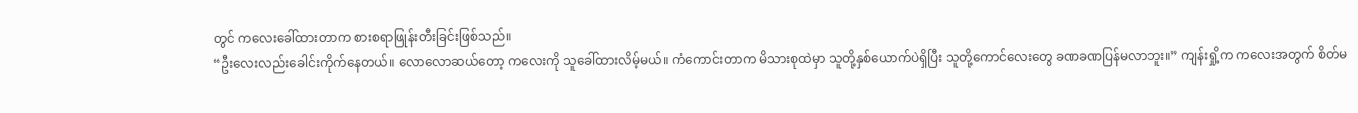တွင် ကလေးခေါ်ထားတာက စားစရာဖြုန်းတီးခြင်းဖြစ်သည်။
“ဦးလေးလည်းခေါင်းကိုက်နေတယ်။ လောလောဆယ်တော့ ကလေးကို သူခေါ်ထားလိမ့်မယ်။ ကံကောင်းတာက မိသားစုထဲမှာ သူတို့နှစ်ယောက်ပဲရှိပြီး သူတို့ကောင်လေးတွေ ခဏခဏပြန်မလာဘူး။” ကျန်းရှို့က ကလေးအတွက် စိတ်မ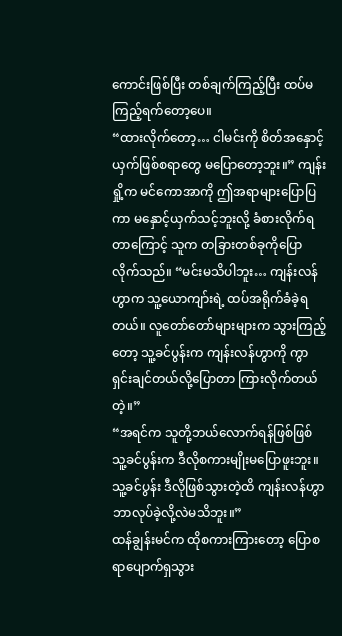ကောင်းဖြစ်ပြီး တစ်ချက်ကြည့်ပြီး ထပ်မကြည့်ရက်တော့ပေ။
“ထားလိုက်တော့… ငါမင်းကို စိတ်အနှောင့်ယှက်ဖြစ်စရာတွေ မပြောတော့ဘူး။” ကျန်းရှို့က မင်ကောအာကို ဤအရာများပြောပြကာ မနှောင့်ယှက်သင့်ဘူးလို့ ခံစားလိုက်ရတာကြောင့် သူက တခြားတစ်ခုကိုပြောလိုက်သည်။ “မင်းမသိပါဘူး… ကျန်းလန်ဟွာက သူ့ယောကျာ်းရဲ့ ထပ်အရိုက်ခံခဲ့ရတယ်။ လူတော်တော်များများက သွားကြည့်တော့ သူ့ခင်ပွန်းက ကျန်းလန်ဟွာကို ကွာရှင်းချင်တယ်လို့ပြောတာ ကြားလိုက်တယ်တဲ့။”
“အရင်က သူတို့ဘယ်လောက်ရန်ဖြစ်ဖြစ် သူ့ခင်ပွန်းက ဒီလိုစကားမျိုးမပြောဖူးဘူး။ သူ့ခင်ပွန်း ဒီလိုဖြစ်သွားတဲ့ထိ ကျန်းလန်ဟွာ ဘာလုပ်ခဲ့လို့လဲမသိဘူး။”
ထန်ချွန်းမင်က ထိုစကားကြားတော့ ပြောစရာပျောက်ရှသွား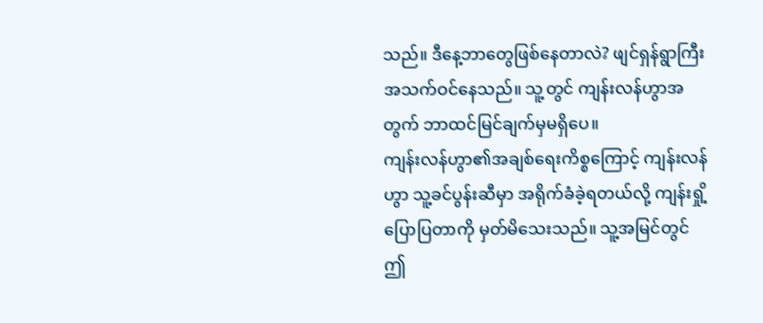သည်။ ဒီနေ့ဘာတွေဖြစ်နေတာလဲ? ဖျင်ရှန်ရွာကြီး အသက်ဝင်နေသည်။ သူ့တွင် ကျန်းလန်ဟွာအတွက် ဘာထင်မြင်ချက်မှမရှိပေ။
ကျန်းလန်ဟွာ၏အချစ်ရေးကိစ္စကြောင့် ကျန်းလန်ဟွာ သူ့ခင်ပွန်းဆီမှာ အရိုက်ခံခဲ့ရတယ်လို့ ကျန်းရှို့ပြောပြတာကို မှတ်မိသေးသည်။ သူ့အမြင်တွင် ဤ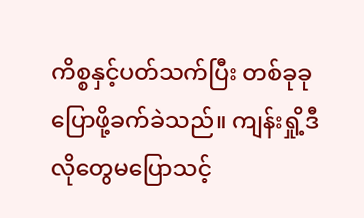ကိစ္စနှင့်ပတ်သက်ပြီး တစ်ခုခုပြောဖို့ခက်ခဲသည်။ ကျန်းရှို့ဒီလိုတွေမပြောသင့်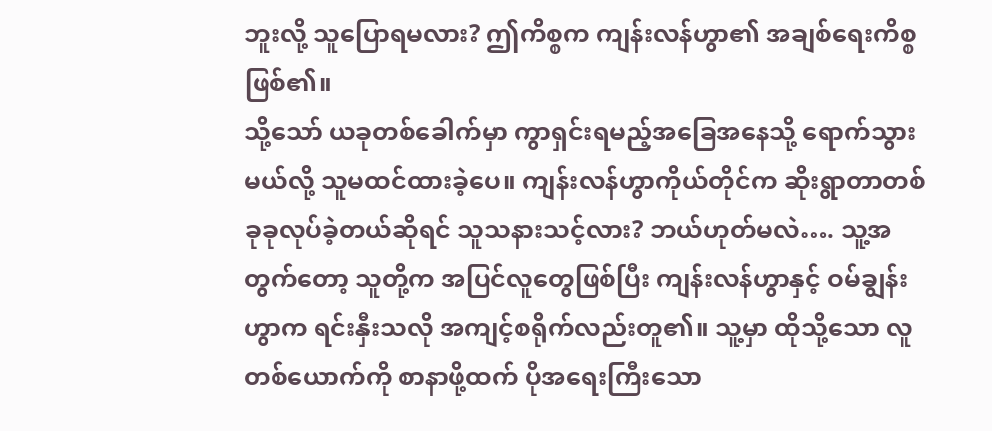ဘူးလို့ သူပြောရမလား? ဤကိစ္စက ကျန်းလန်ဟွာ၏ အချစ်ရေးကိစ္စဖြစ်၏။
သို့သော် ယခုတစ်ခေါက်မှာ ကွာရှင်းရမည့်အခြေအနေသို့ ရောက်သွားမယ်လို့ သူမထင်ထားခဲ့ပေ။ ကျန်းလန်ဟွာကိုယ်တိုင်က ဆိုးရွာတာတစ်ခုခုလုပ်ခဲ့တယ်ဆိုရင် သူသနားသင့်လား? ဘယ်ဟုတ်မလဲ…. သူ့အတွက်တော့ သူတို့က အပြင်လူတွေဖြစ်ပြီး ကျန်းလန်ဟွာနှင့် ဝမ်ချွန်းဟွာက ရင်းနှီးသလို အကျင့်စရိုက်လည်းတူ၏။ သူ့မှာ ထိုသို့သော လူတစ်ယောက်ကို စာနာဖို့ထက် ပိုအရေးကြီးသော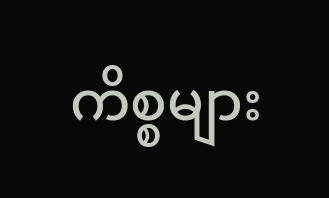ကိစ္စများ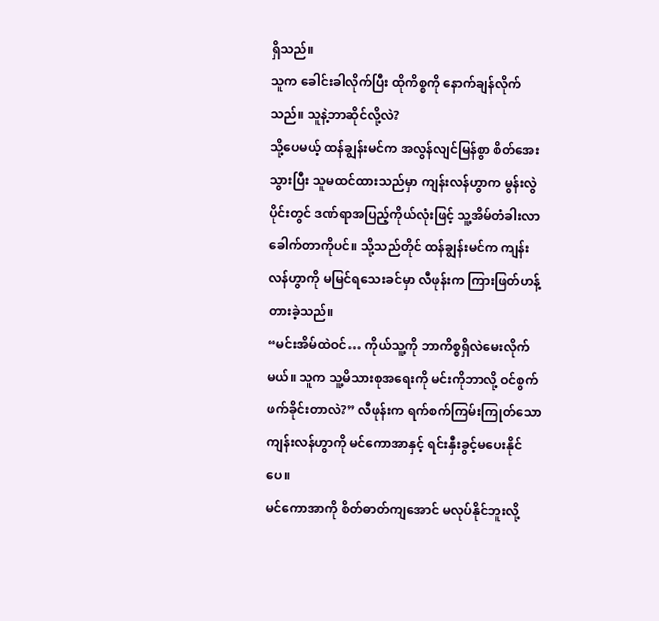ရှိသည်။
သူက ခေါင်းခါလိုက်ပြီး ထိုကိစ္စကို နောက်ချန်လိုက်သည်။ သူနဲ့ဘာဆိုင်လို့လဲ?
သို့ပေမယ့် ထန်ချွန်းမင်က အလွန်လျင်မြန်စွာ စိတ်အေးသွားပြီး သူမထင်ထားသည်မှာ ကျန်းလန်ဟွာက မွန်းလွဲပိုင်းတွင် ဒဏ်ရာအပြည့်ကိုယ်လုံးဖြင့် သူ့အိမ်တံခါးလာခေါက်တာကိုပင်။ သို့သည်တိုင် ထန်ချွန်းမင်က ကျန်းလန်ဟွာကို မမြင်ရသေးခင်မှာ လီဖုန်းက ကြားဖြတ်ဟန့်တားခဲ့သည်။
“မင်းအိမ်ထဲဝင်… ကိုယ်သူ့ကို ဘာကိစ္စရှိလဲမေးလိုက်မယ်။ သူက သူ့မိသားစုအရေးကို မင်းကိုဘာလို့ ဝင်စွက်ဖက်ခိုင်းတာလဲ?” လီဖုန်းက ရက်စက်ကြမ်းကြုတ်သော ကျန်းလန်ဟွာကို မင်ကောအာနှင့် ရင်းနှီးခွင့်မပေးနိုင်ပေ။
မင်ကောအာကို စိတ်ဓာတ်ကျအောင် မလုပ်နိုင်ဘူးလို့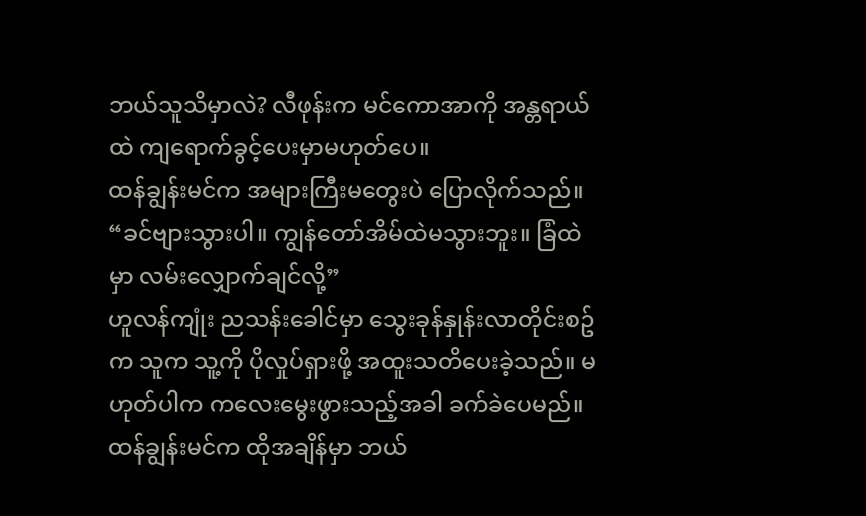ဘယ်သူသိမှာလဲ? လီဖုန်းက မင်ကောအာကို အန္တရာယ်ထဲ ကျရောက်ခွင့်ပေးမှာမဟုတ်ပေ။
ထန်ချွန်းမင်က အများကြီးမတွေးပဲ ပြောလိုက်သည်။ “ခင်ဗျားသွားပါ။ ကျွန်တော်အိမ်ထဲမသွားဘူး။ ခြံထဲမှာ လမ်းလျှောက်ချင်လို့”
ဟူလန်ကျုံး ညသန်းခေါင်မှာ သွေးခုန်နှုန်းလာတိုင်းစဥ်က သူက သူ့ကို ပိုလှုပ်ရှားဖို့ အထူးသတိပေးခဲ့သည်။ မဟုတ်ပါက ကလေးမွေးဖွားသည့်အခါ ခက်ခဲပေမည်။ ထန်ချွန်းမင်က ထိုအချိန်မှာ ဘယ်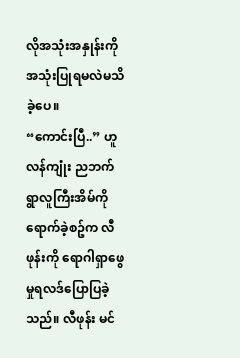လိုအသုံးအနှုန်းကို အသုံးပြုရမလဲမသိခဲ့ပေ။
“ကောင်းပြီ..” ဟူလန်ကျုံး ညဘက် ရွာလူကြီးအိမ်ကိုရောက်ခဲ့စဥ်က လီဖုန်းကို ရောဂါရှာဖွေမှုရလဒ်ပြောပြခဲ့သည်။ လီဖုန်း မင်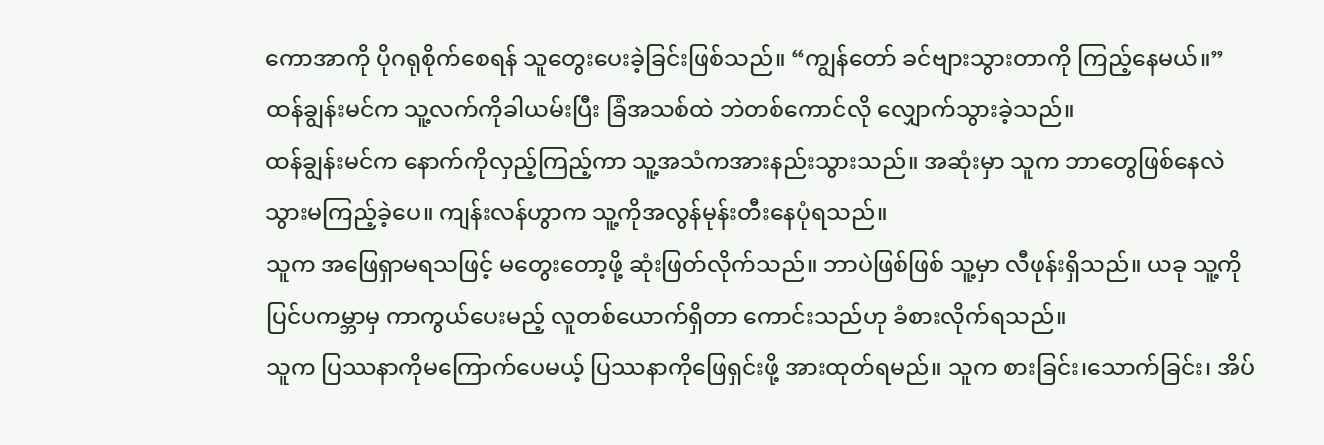ကောအာကို ပိုဂရုစိုက်စေရန် သူတွေးပေးခဲ့ခြင်းဖြစ်သည်။ “ကျွန်တော် ခင်ဗျားသွားတာကို ကြည့်နေမယ်။”
ထန်ချွန်းမင်က သူ့လက်ကိုခါယမ်းပြီး ခြံအသစ်ထဲ ဘဲတစ်ကောင်လို လျှောက်သွားခဲ့သည်။
ထန်ချွန်းမင်က နောက်ကိုလှည့်ကြည့်ကာ သူ့အသံကအားနည်းသွားသည်။ အဆုံးမှာ သူက ဘာတွေဖြစ်နေလဲသွားမကြည့်ခဲ့ပေ။ ကျန်းလန်ဟွာက သူ့ကိုအလွန်မုန်းတီးနေပုံရသည်။
သူက အဖြေရှာမရသဖြင့် မတွေးတော့ဖို့ ဆုံးဖြတ်လိုက်သည်။ ဘာပဲဖြစ်ဖြစ် သူ့မှာ လီဖုန်းရှိသည်။ ယခု သူ့ကို ပြင်ပကမ္ဘာမှ ကာကွယ်ပေးမည့် လူတစ်ယောက်ရှိတာ ကောင်းသည်ဟု ခံစားလိုက်ရသည်။
သူက ပြဿနာကိုမကြောက်ပေမယ့် ပြဿနာကိုဖြေရှင်းဖို့ အားထုတ်ရမည်။ သူက စားခြင်း၊သောက်ခြင်း၊ အိပ်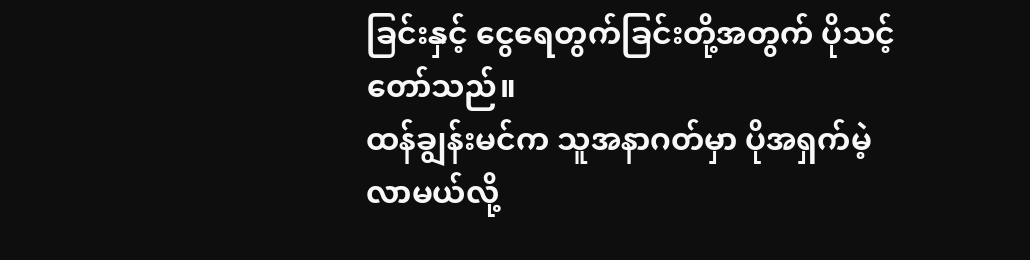ခြင်းနှင့် ငွေရေတွက်ခြင်းတို့အတွက် ပိုသင့်တော်သည်။
ထန်ချွန်းမင်က သူအနာဂတ်မှာ ပိုအရှက်မဲ့လာမယ်လို့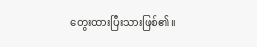တွေးထားပြီးသားဖြစ်၏။